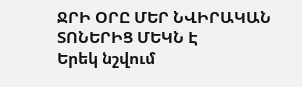ՋՐԻ ՕՐԸ ՄԵՐ ՆՎԻՐԱԿԱՆ ՏՈՆԵՐԻՑ ՄԵԿՆ Է
Երեկ նշվում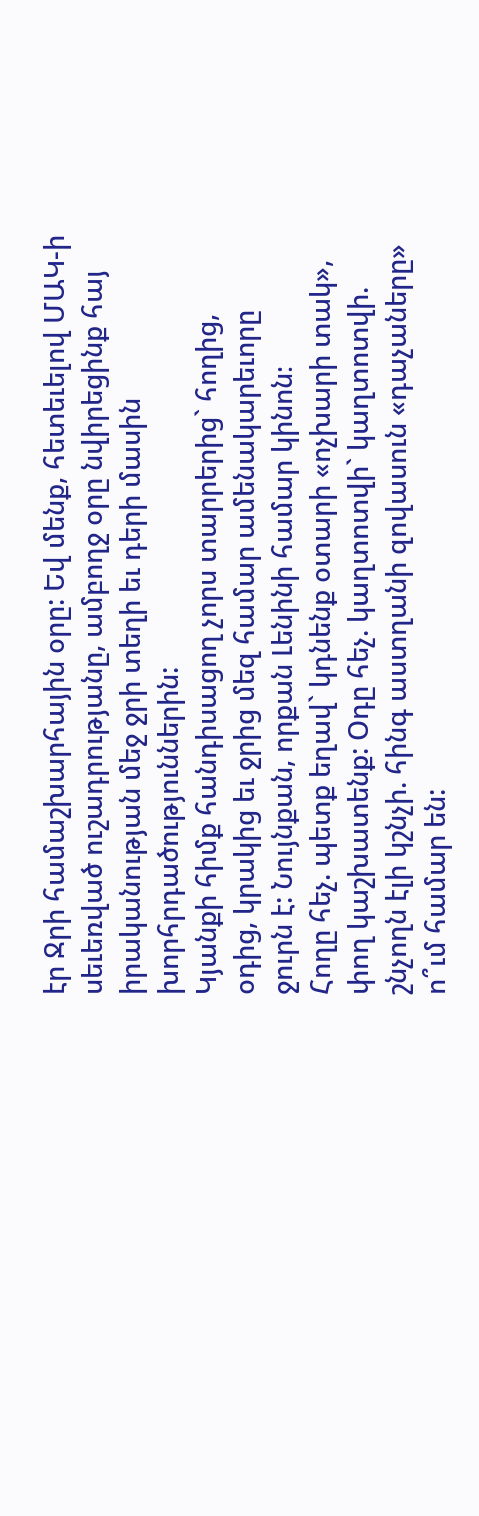էր Ջրի համաշխարհային օրը: Եվ մենք, հետեւելով ՄԱԿ-ի սեւեռված ուշադրությանը, ամբողջ օրը նվիրեցինք հայ իրականության մեջ ջրի տեղի եւ դերի մասին խորհրդածություններին:
Կյանքի հիմք հանդիսացող չորս տարրերից` հողից, օդից, կրակից եւ ջրից մեզ համար ամենակարեւորը ջուրն է: Նույնքան, որքան Լենինի համար կինոն։
Հողը հեչ. պետք եղավ` կդնենք օտարի «ոչխարի տակ», փող կաշխատենք: Օդը հեչ. կաղտոտվի` կաղտոտվի. շնչողն էլի կշնչի. հինգ աստղանի զովասուն «դաչաները» ո՞ւմ համար են: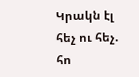Կրակն էլ հեչ ու հեչ. հո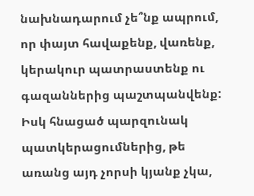նախնադարում չե՞նք ապրում, որ փայտ հավաքենք, վառենք, կերակուր պատրաստենք ու գազաններից պաշտպանվենք:
Իսկ հնացած պարզունակ պատկերացումներից, թե առանց այդ չորսի կյանք չկա,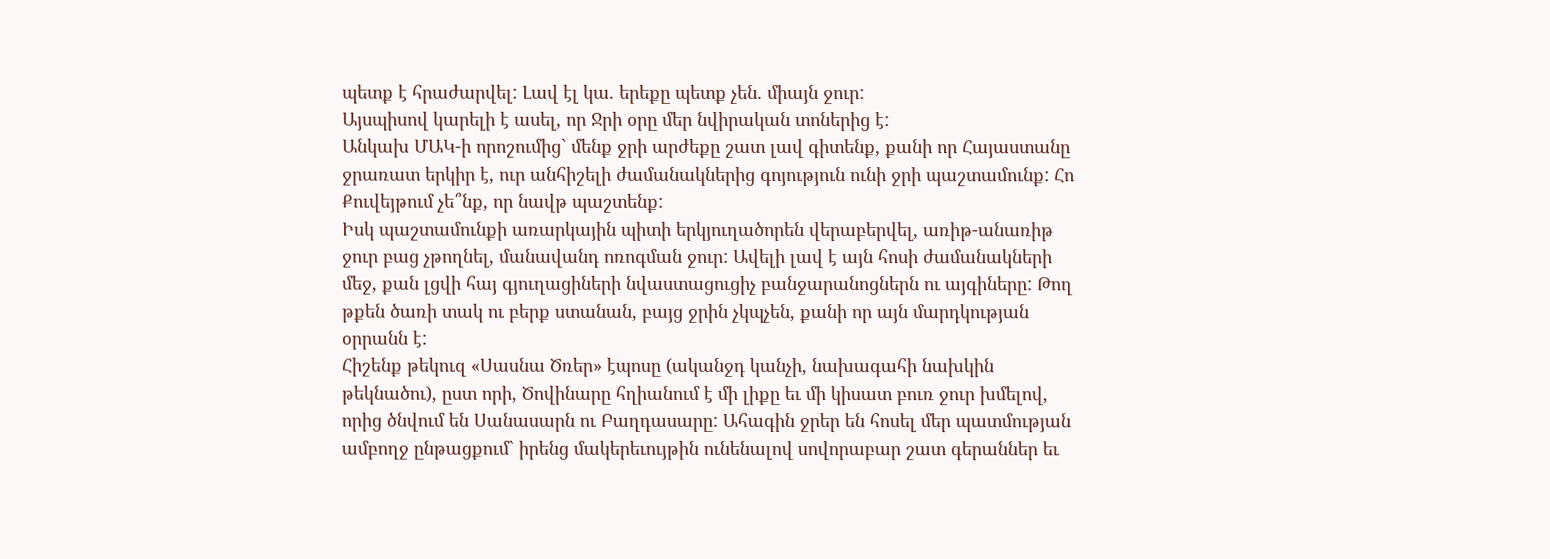պետք է հրաժարվել: Լավ էլ կա. երեքը պետք չեն. միայն ջուր:
Այսպիսով կարելի է ասել, որ Ջրի օրը մեր նվիրական տոներից է:
Անկախ ՄԱԿ-ի որոշումից` մենք ջրի արժեքը շատ լավ գիտենք, քանի որ Հայաստանը ջրառատ երկիր է, ուր անհիշելի ժամանակներից գոյություն ունի ջրի պաշտամունք: Հո Քուվեյթում չե՞նք, որ նավթ պաշտենք:
Իսկ պաշտամունքի առարկային պիտի երկյուղածորեն վերաբերվել, առիթ-անառիթ ջուր բաց չթողնել, մանավանդ ոռոգման ջուր: Ավելի լավ է այն հոսի ժամանակների մեջ, քան լցվի հայ գյուղացիների նվաստացուցիչ բանջարանոցներն ու այգիները: Թող թքեն ծառի տակ ու բերք ստանան, բայց ջրին չկպչեն, քանի որ այն մարդկության օրրանն է:
Հիշենք թեկուզ «Սասնա Ծռեր» էպոսը (ականջդ կանչի, նախագահի նախկին թեկնածու), ըստ որի, Ծովինարը հղիանում է մի լիքը եւ մի կիսատ բուռ ջուր խմելով, որից ծնվում են Սանասարն ու Բաղդասարը: Ահագին ջրեր են հոսել մեր պատմության ամբողջ ընթացքում` իրենց մակերեւույթին ունենալով սովորաբար շատ գերաններ եւ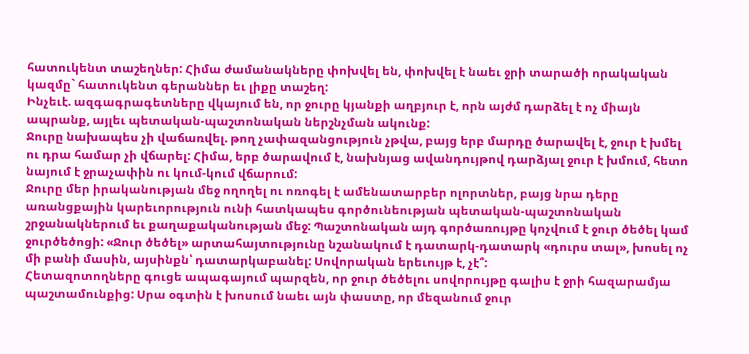հատուկենտ տաշեղներ: Հիմա ժամանակները փոխվել են, փոխվել է նաեւ ջրի տարածի որակական կազմը` հատուկենտ գերաններ եւ լիքը տաշեղ:
Ինչեւէ. ազգագրագետները վկայում են, որ ջուրը կյանքի աղբյուր է, որն այժմ դարձել է ոչ միայն ապրանք, այլեւ պետական-պաշտոնական ներշնչման ակունք:
Ջուրը նախապես չի վաճառվել. թող չափազանցություն չթվա, բայց երբ մարդը ծարավել է, ջուր է խմել ու դրա համար չի վճարել: Հիմա, երբ ծարավում է, նախնյաց ավանդույթով դարձյալ ջուր է խմում, հետո նայում է ջրաչափին ու կում-կում վճարում:
Ջուրը մեր իրականության մեջ ողողել ու ոռոգել է ամենատարբեր ոլորտներ, բայց նրա դերը առանցքային կարեւորություն ունի հատկապես գործունեության պետական-պաշտոնական շրջանակներում եւ քաղաքականության մեջ: Պաշտոնական այդ գործառույթը կոչվում է ջուր ծեծել կամ ջուրծեծոցի: «Ջուր ծեծել» արտահայտությունը նշանակում է դատարկ-դատարկ «դուրս տալ», խոսել ոչ մի բանի մասին, այսինքն՝ դատարկաբանել: Սովորական երեւույթ է, չէ՞:
Հետազոտողները գուցե ապագայում պարզեն, որ ջուր ծեծելու սովորույթը գալիս է ջրի հազարամյա պաշտամունքից: Սրա օգտին է խոսում նաեւ այն փաստը, որ մեզանում ջուր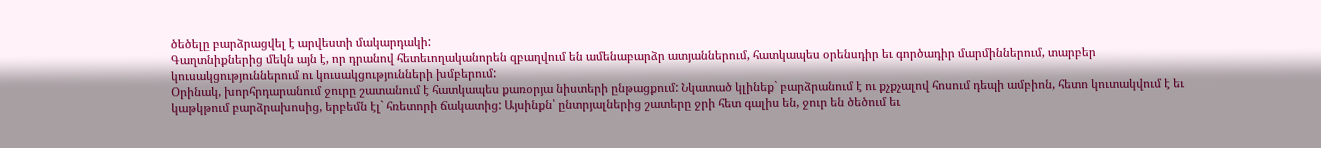ծեծելը բարձրացվել է արվեստի մակարդակի:
Գաղտնիքներից մեկն այն է, որ դրանով հետեւողականորեն զբաղվում են ամենաբարձր ատյաններում, հատկապես օրենսդիր եւ գործադիր մարմիններում, տարբեր կուսակցություններում ու կուսակցությունների խմբերում:
Օրինակ, խորհրդարանում ջուրը շատանում է հատկապես քառօրյա նիստերի ընթացքում: Նկատած կլինեք` բարձրանում է ու քչքչալով հոսում դեպի ամբիոն, հետո կուտակվում է եւ կաթկթում բարձրախոսից, երբեմն էլ` հռետորի ճակատից: Այսինքն՝ ընտրյալներից շատերը ջրի հետ գալիս են, ջուր են ծեծում եւ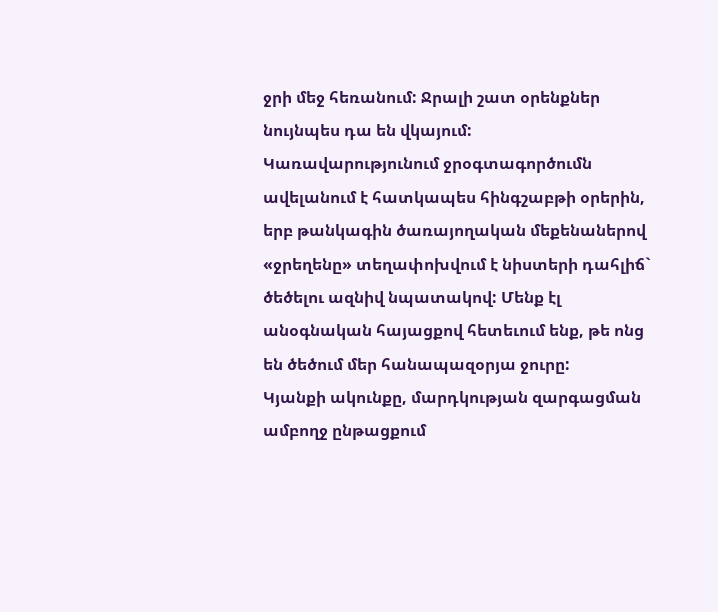ջրի մեջ հեռանում: Ջրալի շատ օրենքներ նույնպես դա են վկայում:
Կառավարությունում ջրօգտագործումն ավելանում է հատկապես հինգշաբթի օրերին, երբ թանկագին ծառայողական մեքենաներով «ջրեղենը» տեղափոխվում է նիստերի դահլիճ` ծեծելու ազնիվ նպատակով: Մենք էլ անօգնական հայացքով հետեւում ենք, թե ոնց են ծեծում մեր հանապազօրյա ջուրը:
Կյանքի ակունքը, մարդկության զարգացման ամբողջ ընթացքում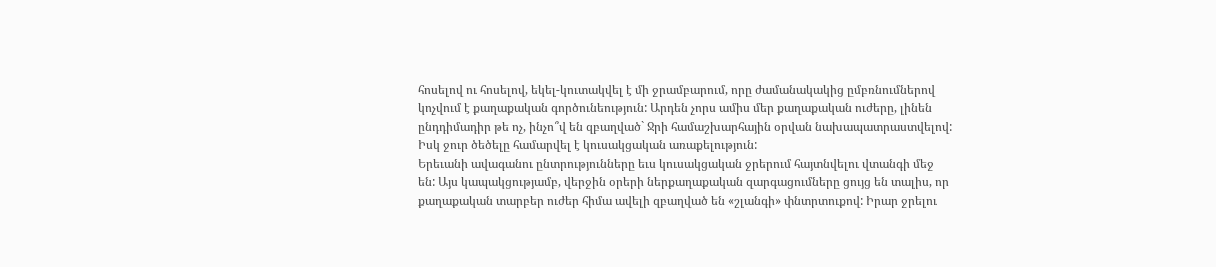հոսելով ու հոսելով, եկել-կուտակվել է մի ջրամբարում, որը ժամանակակից ըմբռնումներով կոչվում է քաղաքական գործունեություն: Արդեն չորս ամիս մեր քաղաքական ուժերը, լինեն ընդդիմադիր թե ոչ, ինչո՞վ են զբաղված` Ջրի համաշխարհային օրվան նախապատրաստվելով: Իսկ ջուր ծեծելը համարվել է կուսակցական առաքելություն:
Երեւանի ավագանու ընտրությունները եւս կուսակցական ջրերում հայտնվելու վտանգի մեջ են: Այս կապակցությամբ, վերջին օրերի ներքաղաքական զարգացումները ցույց են տալիս, որ քաղաքական տարբեր ուժեր հիմա ավելի զբաղված են «շլանգի» փնտրտուքով: Իրար ջրելու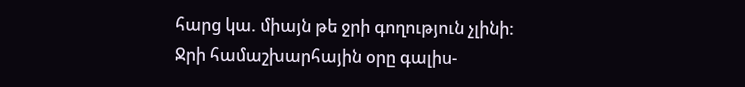հարց կա. միայն թե ջրի գողություն չլինի:
Ջրի համաշխարհային օրը գալիս-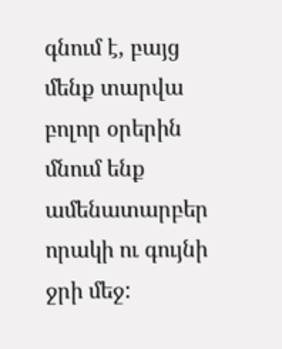գնում է, բայց մենք տարվա բոլոր օրերին մնում ենք ամենատարբեր որակի ու գույնի ջրի մեջ: